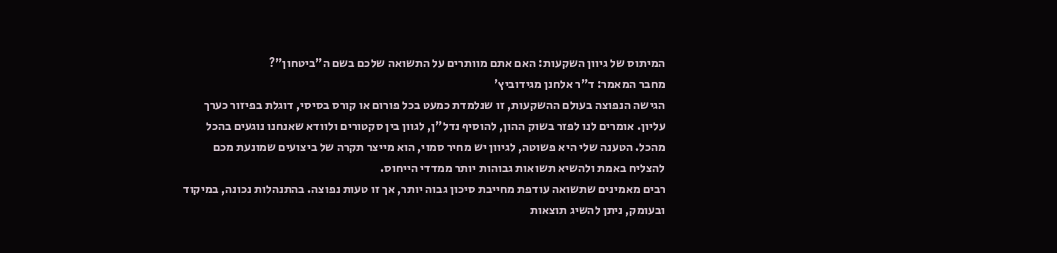המיתוס של גיוון השקעות: האם אתם מוותרים על התשואה שלכם בשם ה"ביטחון"?
מחבר המאמר: ד"ר אלחנן מגידוביץ'
הגישה הנפוצה בעולם ההשקעות, זו שנלמדת כמעט בכל פורום או קורס בסיסי, דוגלת בפיזור כערך עליון. אומרים לנו לפזר בשוק ההון, להוסיף נדל"ן, לגוון בין סקטורים ולוודא שאנחנו נוגעים בהכל מהכל. הטענה שלי היא פשוטה, לגיוון יש מחיר סמוי, הוא מייצר תקרה של ביצועים שמונעת מכם להצליח באמת ולהשיא תשואות גבוהות יותר ממדדי הייחוס.
רבים מאמינים שתשואה עודפת מחייבת סיכון גבוה יותר, אך זו טעות נפוצה. בהתנהלות נכונה, במיקוד ובעומק, ניתן להשיג תוצאות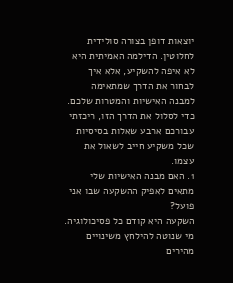יוצאות דופן בצורה סולידית לחלוטין. הדילמה האמיתית היא לא איפה להשקיע, אלא איך לבחור את הדרך שמתאימה למבנה האישיות והמטרות שלכם.
כדי לסלול את הדרך הזו, ריכזתי עבורכם ארבע שאלות בסיסיות שכל משקיע חייב לשאול את עצמו.
1. האם מבנה האישיות שלי מתאים לאפיק ההשקעה שבו אני פועל?
השקעה היא קודם כל פסיכולוגיה. מי שנוטה להילחץ משינויים מהירים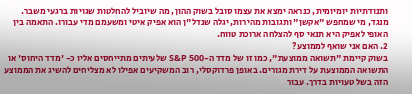ותנודתיות יומיומית, כנראה ימצא את עצמו סובל בשוק ההון, מה שיוביל להחלטות שגויות ברגעי משבר. מנגד, מי שמחפש "אקשן" ותגובות מהירות, יגלה שנדל"ן הוא אפיק איטי ומשעמם מדי עבורו. התאמה בין האופי לאפיק היא תנאי סף להצלחה ארוכת טווח.
2. האם אני שואף לממוצע?
בשוק קיימת "תשואה ממוצעת", כמו זו של מדד ה-S&P 500 שלעיתים מתייחסים אליו כ- 'מדד היחוס' או התשואה הממוצעת על דירת מגורים. באופן פרדוקסלי, רוב המשקיעים אפילו לא מצליחים להשיג את הממוצע הזה בשל טעויות בדרך. עבור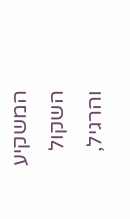המשקיע השקול והרגיל,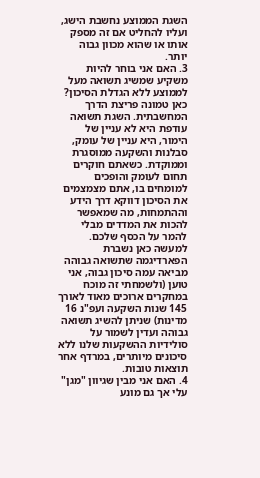השגת הממוצע נחשבת הישג, ועליו להחליט אם זה מספק אותו או שהוא מכוון גבוה יותר.
3. האם אני בוחר להיות משקיע שמשיג תשואה מעל לממוצע ללא הגדלת הסיכון?
כאן טמונה פריצת הדרך המחשבתית. השגת תשואה עודפת היא לא עניין של הימור, היא עניין של עומק, סבלנות והשקעה ממוסגרת וממוקדת. כשאתם חוקרים תחום לעומק והופכים למומחים בו, אתם מצמצמים את הסיכון דווקא דרך הידע וההתמחות, מה שמאפשר להכות את המדדים מבלי להמר על הכסף שלכם. למעשה כאן נשברת הפארדיגמה שתשואה גבוהה מביאה עמה סיכון גבוה, אני טוען (ולשמחתי זה מוכח במחקרים ארוכים מאוד לאורך 145 שנות השקעה ועפ"נ 16 מדינות) שניתן להשיג תשואה גבוהה ועדין לשמור על סולידיות ההשקעות שלנו ללא סיכונים מיותרים, במרדף אחר תוצאות טובות.
4. האם אני מבין שגיוון "מגן" עלי אך גם מונע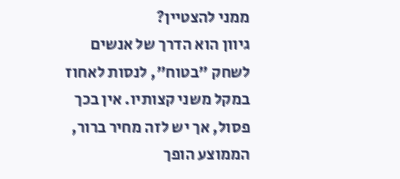ממני להצטיין?
גיוון הוא הדרך של אנשים לשחק "בטוח", לנסות לאחוז במקל משני קצותיו. אין בכך פסול, אך יש לזה מחיר ברור, הממוצע הופך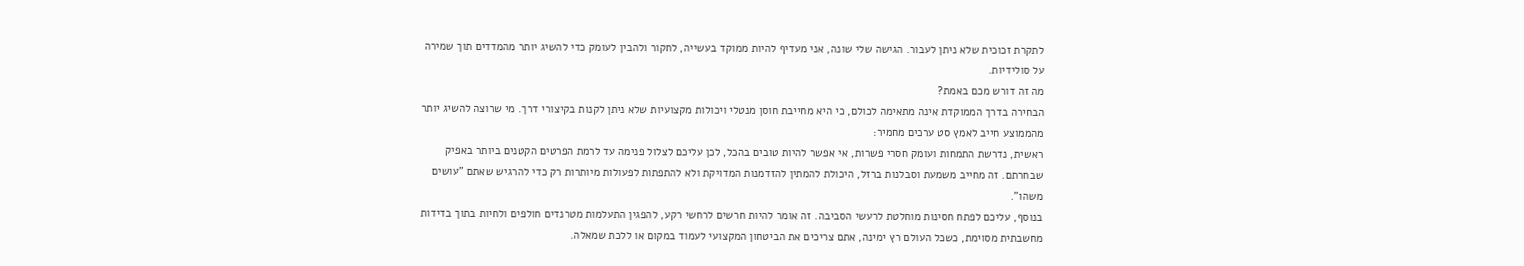לתקרת זכוכית שלא ניתן לעבור. הגישה שלי שונה, אני מעדיף להיות ממוקד בעשייה, לחקור ולהבין לעומק כדי להשיג יותר מהמדדים תוך שמירה על סולידיות.
מה זה דורש מכם באמת?
הבחירה בדרך הממוקדת אינה מתאימה לכולם, כי היא מחייבת חוסן מנטלי ויכולות מקצועיות שלא ניתן לקנות בקיצורי דרך. מי שרוצה להשיג יותר מהממוצע חייב לאמץ סט ערכים מחמיר:
ראשית, נדרשת התמחות ועומק חסרי פשרות, אי אפשר להיות טובים בהכל, לכן עליכם לצלול פנימה עד לרמת הפרטים הקטנים ביותר באפיק שבחרתם. זה מחייב משמעת וסבלנות ברזל, היכולת להמתין להזדמנות המדויקת ולא להתפתות לפעולות מיותרות רק כדי להרגיש שאתם "עושים משהו".
בנוסף, עליכם לפתח חסינות מוחלטת לרעשי הסביבה. זה אומר להיות חרשים לרחשי רקע, להפגין התעלמות מטרנדים חולפים ולחיות בתוך בדידות מחשבתית מסוימת, כשכל העולם רץ ימינה, אתם צריכים את הביטחון המקצועי לעמוד במקום או ללכת שמאלה.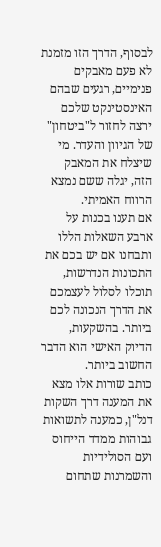לבסוף, הדרך הזו מזמנת לא פעם מאבקים פנימיים, רגעים שבהם האינסטינקט שלכם ירצה לחזור ל"ביטחון" של הגיוון והעדר. מי שיצלח את המאבק הזה, יגלה ששם נמצא הרווח האמיתי.
אם תענו בכנות על ארבע השאלות הללו ותבחנו אם יש בכם את התכונות הנדרשות, תוכלו לסלול לעצמכם את הדרך הנכונה לכם ביותר. בהשקעות, הדיוק האישי הוא הדבר החשוב ביותר.
כותב שורות אלו מצא את המענה דרך השקות דנל"ן, כמענה לתשואות גבוהות ממדד הייחוס ועם הסולידיות והשמרנות שתחום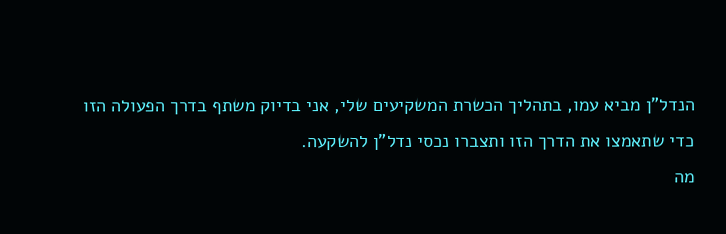הנדל"ן מביא עמו, בתהליך הכשרת המשקיעים שלי, אני בדיוק משתף בדרך הפעולה הזו כדי שתאמצו את הדרך הזו ותצברו נכסי נדל"ן להשקעה.
מה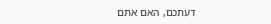דעתכם, האם אתם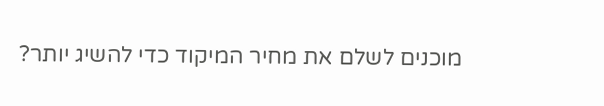מוכנים לשלם את מחיר המיקוד כדי להשיג יותר?